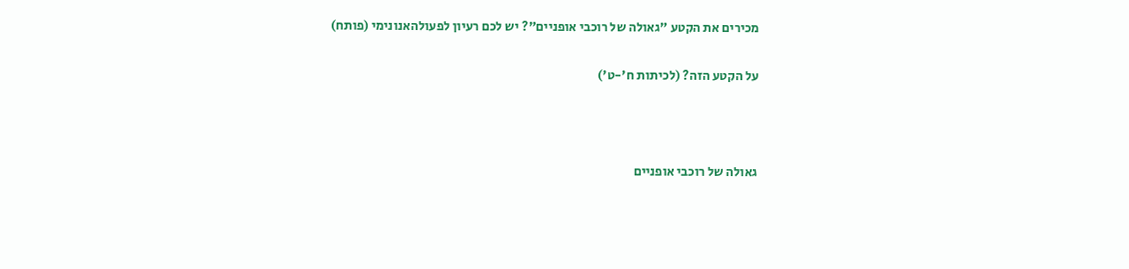מכירים את הקטע "גאולה של רוכבי אופניים"? יש לכם רעיון לפעולהאנונימי (פותח)

על הקטע הזה? (לכיתות ח'-ט')



גאולה של רוכבי אופניים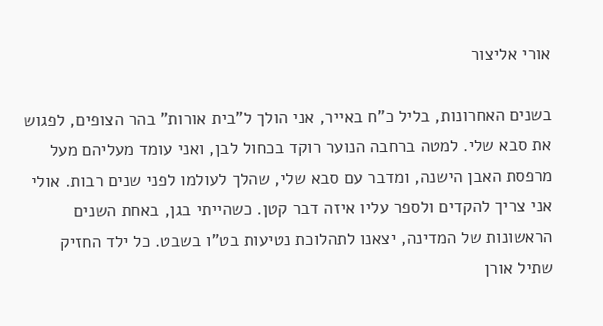אורי אליצור

בשנים האחרונות, בליל כ”ח באייר, אני הולך ל”בית אורות” בהר הצופים, לפגוש את סבא שלי. למטה ברחבה הנוער רוקד בכחול לבן, ואני עומד מעליהם מעל מרפסת האבן הישנה, ומדבר עם סבא שלי, שהלך לעולמו לפני שנים רבות. אולי אני צריך להקדים ולספר עליו איזה דבר קטן. כשהייתי בגן, באחת השנים הראשונות של המדינה, יצאנו לתהלוכת נטיעות בט”ו בשבט. כל ילד החזיק שתיל אורן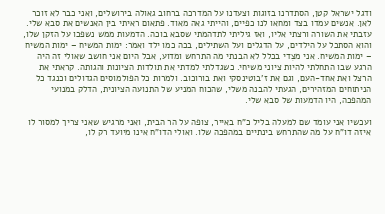ודגל ישראל קטן, הסתדרנו בזוגות וצעדנו על המדרכה ברחוב גאולה בירושלים, ואני כבר לא זוכר לאן. אנשים עמדו בצד ומחאו לנו כפיים, והייתי גאה מאוד. פתאום ראיתי בין האנשים את סבא שלי. עזבתי את השורה ורצתי אליו, ואז גיליתי לתדהמתי שסבא בוכה. הדמעות ממש נשפכו על הזקן שלו, והוא הסתכל על הילדים, על הדגלים ועל השתילים, בכה כמו ילד ואמר: ימות המשיח – ימות המשיח – ימות המשיח. אני מצִדי בכלל לא הבנתי מה התרחש ומדוע, אבל היום אני חושב שאולי זה היה הרגע שבו התחלתי להיות ציוני משיחי. כשגדלתי למדתי את תולדות הציונות והגותה. קראתי את הרצל ואת אחד-העם, וגם את ז’בוטינסקי ואת בורוכוב. ולמרות כל הפולמוסים הגדולים וכנגד כל הניתוחים המזהירים, הגעתי להבנה משלי, שהכוח המניע של התנועה הציונית, הדלק במנועי המהפכה, היו הדמעות של סבא שלי.

ועכשיו אני עומד שם למעלה בליל כ”ח באייר, צופה על הר הבית, ואני מרגיש שאני צריך למסור לו איזה דו”ח על מה שהתרחש בינתיים במהפכה שלו. ואולי הדו”ח אינו מיועד רק לו,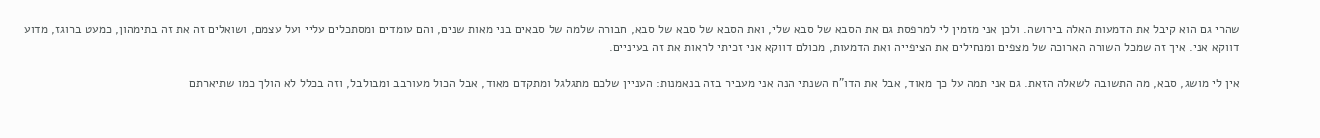שהרי גם הוא קיבל את הדמעות האלה בירושה. ולכן אני מזמין לי למרפסת גם את הסבא של סבא שלי, ואת הסבא של סבא של סבא, חבורה שלמה של סבאים בני מאות שנים, והם עומדים ומסתכלים עליי ועל עצמם, ושואלים זה את זה בתימהון, כמעט ברוגז, מדוע דווקא אני. איך זה שמכל השורה הארוכה של מצפים ומנחילים את הציפייה ואת הדמעות, מכולם דווקא אני זכיתי לראות את זה בעיניים.

אין לי מושג, סבא, מה התשובה לשאלה הזאת. גם אני תמה על כך מאוד, אבל את הדו”ח השנתי הנה אני מעביר בזה בנאמנות: העניין שלכם מתגלגל ומתקדם מאוד, אבל הכול מעורבב ומבולבל, וזה בכלל לא הולך כמו שתיארתם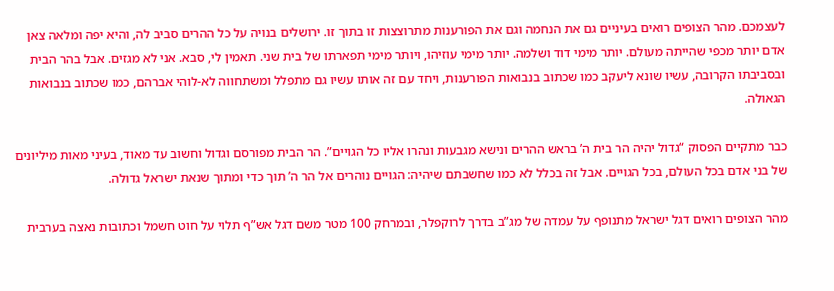לעצמכם. מהר הצופים רואים בעיניים גם את הנחמה וגם את הפורענות מתרוצצות זו בתוך זו. ירושלים בנויה על כל ההרים סביב לה, והיא יפה ומלאה צאן אדם יותר מכפי שהייתה מעולם. יותר מימי דוד ושלמה. יותר מימי עוזיהו, ויותר מימי תפארתו של בית שני. תאמין לי, סבא. אני לא מגזים. אבל בהר הבית ובסביבתו הקרובה, עשיו שונא ליעקב כמו שכתוב בנבואות הפורענות, ויחד עם זה אותו עשיו גם מתפלל ומשתחווה לא-לוהי אברהם, כמו שכתוב בנבואות הגאולה.

כבר מתקיים הפסוק “גדול יהיה הר בית ה’ בראש ההרים ונישא מגבעות ונהרו אליו כל הגויים”. הר הבית מפורסם וגדול וחשוב עד מאוד, בעיני מאות מיליונים של בני אדם בכל העולם, בכל הגויים. אבל זה בכלל לא כמו שחשבתם שיהיה: הגויים נוהרים אל הר ה’ תוך כדי ומתוך שנאת ישראל גדולה.

מהר הצופים רואים דגל ישראל מתנופף על עמדה של מג”ב בדרך לרוקפלר, ובמרחק 100 מטר משם דגל אש”ף תלוי על חוט חשמל וכתובות נאצה בערבית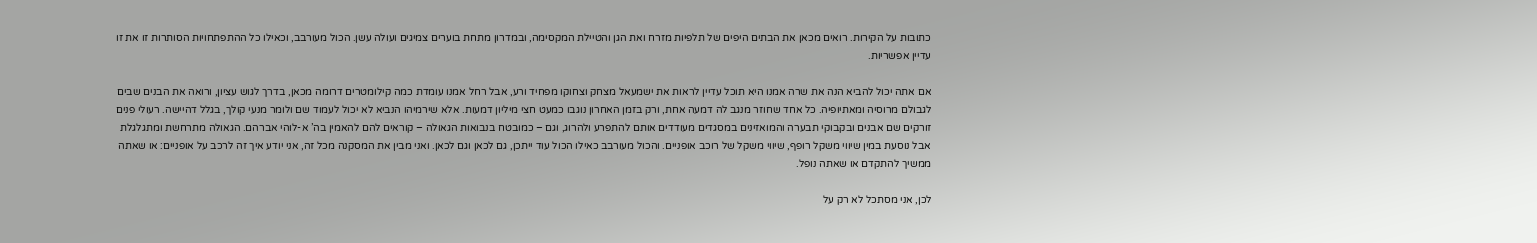כתובות על הקירות. רואים מכאן את הבתים היפים של תלפיות מזרח ואת הגן והטיילת המקסימה, ובמדרון מתחת בוערים צמיגים ועולה עשן. הכול מעורבב, וכאילו כל ההתפתחויות הסותרות זו את זו עדיין אפשריות.

אם אתה יכול להביא הנה את שרה אמנו היא תוכל עדיין לראות את ישמעאל מצחק וצחוקו מפחיד ורע, אבל רחל אמנו עומדת כמה קילומטרים דרומה מכאן, בדרך לגוש עציון, ורואה את הבנים שבים לגבולם מרוסיה ומאתיופיה. כל אחד שחוזר מנגב לה דמעה אחת, ורק בזמן האחרון נוגבו כמעט חצי מיליון דמעות. אלא שירמיהו הנביא לא יכול לעמוד שם ולומר מנעי קולך, בגלל דהיישה. רעולי פנים זורקים שם אבנים ובקבוקי תבערה והמואזינים במסגדים מעודדים אותם להתפרע ולהרוג, וגם – כמובטח בנבואות הגאולה – קוראים להם להאמין בה’ א-לוהי אברהם. הגאולה מתרחשת ומתגלגלת אבל נוסעת במין שיווי משקל רופף, שיווי משקל של רוכב אופניים. והכול מעורבב כאילו הכול עוד ייתכן, גם לכאן וגם לכאן. ואני מבין את המסקנה מכל זה, אני יודע איך זה לרכב על אופניים: או שאתה ממשיך להתקדם או שאתה נופל.

לכן, אני מסתכל לא רק על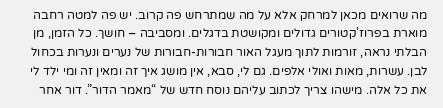מה שרואים מכאן למרחק אלא על מה שמתרחש פה קרוב. יש פה למטה רחבה מוארת בפרוז’קטורים גדולים ומקושטת בדגלים. ומסביבה – חושך. כל הזמן, מן הבלתי נראה, זורמות לתוך מעגל האור חבורות-חבורות של נערים ונערות בכחול לבן. עשרות, מאות ואולי אלפים. גם לי, סבא, אין מושג איך זה ומאין זה ומי ילד לי את כל אלה. מישהו צריך לכתוב עליהם נוסח חדש של “מאמר הדור”. דור אחר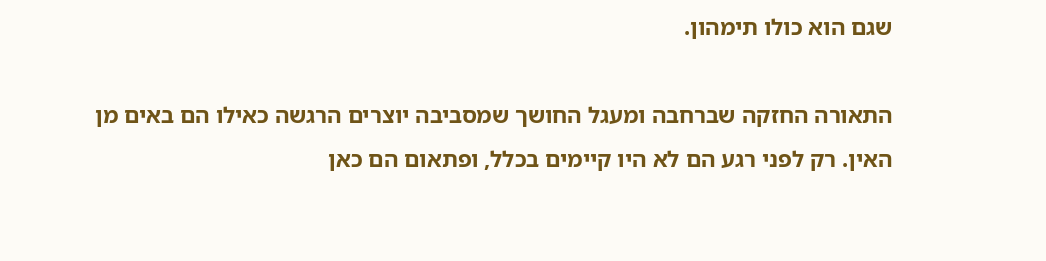שגם הוא כולו תימהון.

התאורה החזקה שברחבה ומעגל החושך שמסביבה יוצרים הרגשה כאילו הם באים מן האין. רק לפני רגע הם לא היו קיימים בכלל, ופתאום הם כאן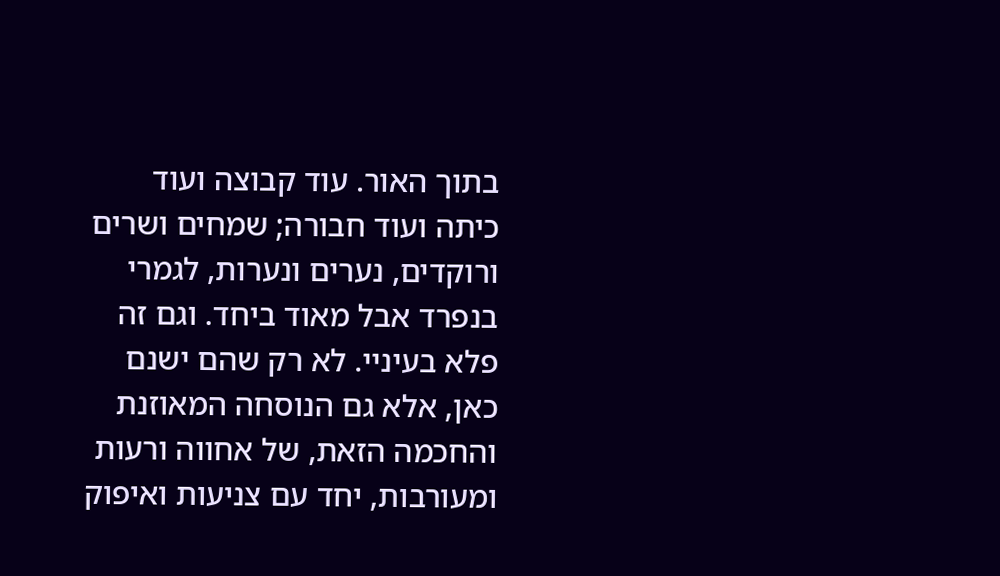בתוך האור. עוד קבוצה ועוד כיתה ועוד חבורה; שמחים ושרים ורוקדים, נערים ונערות, לגמרי בנפרד אבל מאוד ביחד. וגם זה פלא בעיניי. לא רק שהם ישנם כאן, אלא גם הנוסחה המאוזנת והחכמה הזאת, של אחווה ורעות ומעורבות, יחד עם צניעות ואיפוק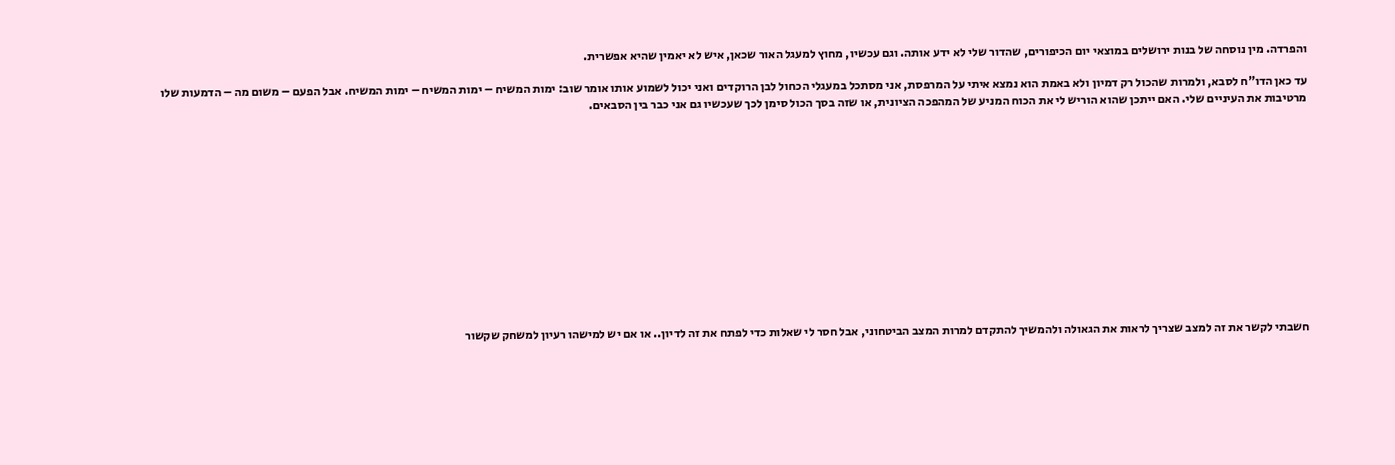והפרדה. מין נוסחה של בנות ירושלים במוצאי יום הכיפורים, שהדור שלי לא ידע אותה. וגם עכשיו, מחוץ למעגל האור שכאן, איש לא יאמין שהיא אפשרית.

עד כאן הדו”ח לסבא, ולמרות שהכול רק דמיון ולא באמת הוא נמצא איתי על המרפסת, אני מסתכל במעגלי הכחול לבן הרוקדים ואני יכול לשמוע אותו אומר שוב: ימות המשיח – ימות המשיח – ימות המשיח. אבל הפעם – משום מה – הדמעות שלו מרטיבות את העיניים שלי. האם ייתכן שהוא הוריש לי את הכוח המניע של המהפכה הציונית, או שזה בסך הכול סימן לכך שעכשיו גם אני כבר בין הסבאים.













חשבתי לקשר את זה למצב שצריך לראות את הגאולה ולהמשיך להתקדם למרות המצב הביטחוני, אבל חסר לי שאלות כדי לפתח את זה לדיון.. או אם יש למישהו רעיון למשחק שקשור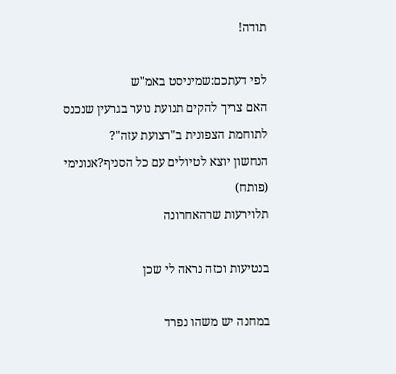תודה!

לפי דעתכם:שמיניסט באמ"ש
האם צריך להקים תנועת נוער בגרעין שנכנס לתוחמת הצפונית ב"רצועת עזה"?
הנחשון יוצא לטיולים עם כל הסניף?אנונימי (פותח)
תלוירעות שרהאחרונה

בנטיעות וכזה נראה לי שכן

במחנה יש משהו נפרד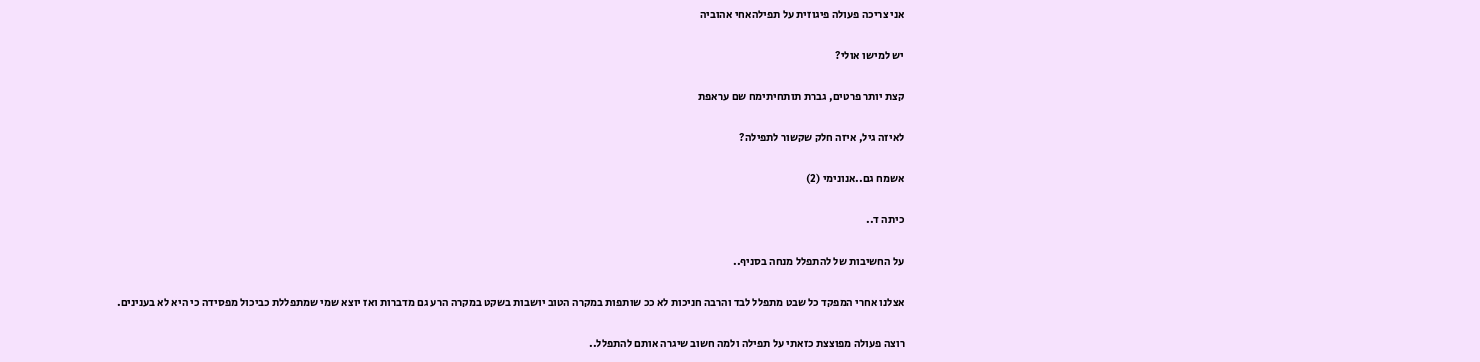אני צריכה פעולה פיגוזית על תפילהאחי אהוביה

יש למישו אולי?

קצת יותר פרטים, גברת תותחיתימח שם עראפת

לאיזה גיל, איזה חלק שקשור לתפילה?

אשמח גם..אנונימי (2)

כיתה ד..

על החשיבות של להתפלל מנחה בסניף..

אצלנו אחרי המפקד כל שבט מתפלל לבד והרבה חניכות לא ככ שותפות במקרה הטוב יושבות בשקט במקרה הרע גם מדברות ואז יוצא שמי שמתפללת כביכול מפסידה כי היא לא בענינים.

רוצה פעולה מפוצצת כזאתי על תפילה ולמה חשוב שיגרה אותם להתפלל..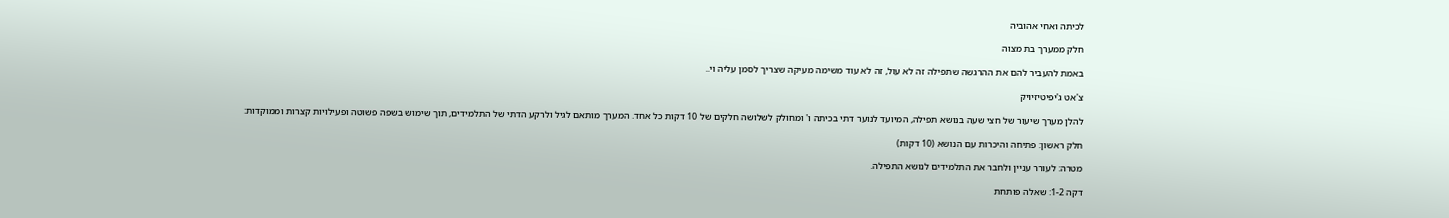לכיתה ואחי אהוביה

חלק ממערך בת מצוה

באמת להעביר להם את ההרגשה שתפילה זה לא עול, זה לא עוד משימה מעיקה שצריך לסמן עליה וי..

צ'אט ג'יפיטיזיויק

להלן מערך שיעור של חצי שעה בנושא תפילה, המיועד לנוער דתי בכיתה ו' ומחולק לשלושה חלקים של 10 דקות כל אחד. המערך מותאם לגיל ולרקע הדתי של התלמידים, תוך שימוש בשפה פשוטה ופעילויות קצרות וממוקדות:

חלק ראשון: פתיחה והיכרות עם הנושא (10 דקות)

מטרה: לעורר עניין ולחבר את התלמידים לנושא התפילה.

דקה 1-2: שאלה פותחת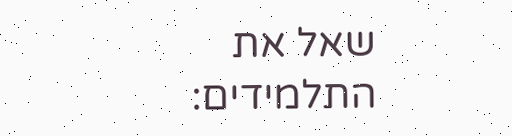שאל את התלמידים: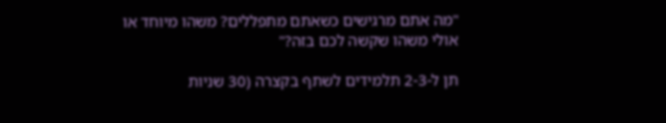"מה אתם מרגישים כשאתם מתפללים? משהו מיוחד או אולי משהו שקשה לכם בזה?"

תן ל-2-3 תלמידים לשתף בקצרה (30 שניות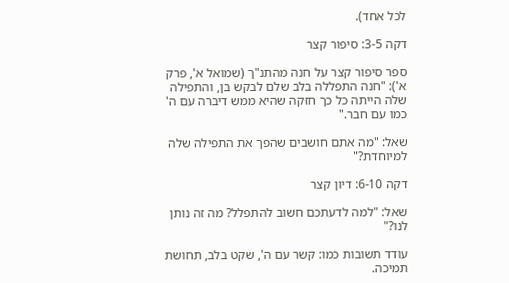לכל אחד).

דקה 3-5: סיפור קצר

ספר סיפור קצר על חנה מהתנ"ך (שמואל א', פרק א'): "חנה התפללה בלב שלם לבקש בן, והתפילה שלה הייתה כל כך חזקה שהיא ממש דיברה עם ה' כמו עם חבר."

שאל: "מה אתם חושבים שהפך את התפילה שלה למיוחדת?"

דקה 6-10: דיון קצר

שאל: "למה לדעתכם חשוב להתפלל? מה זה נותן לנו?"

עודד תשובות כמו: קשר עם ה', שקט בלב, תחושת תמיכה.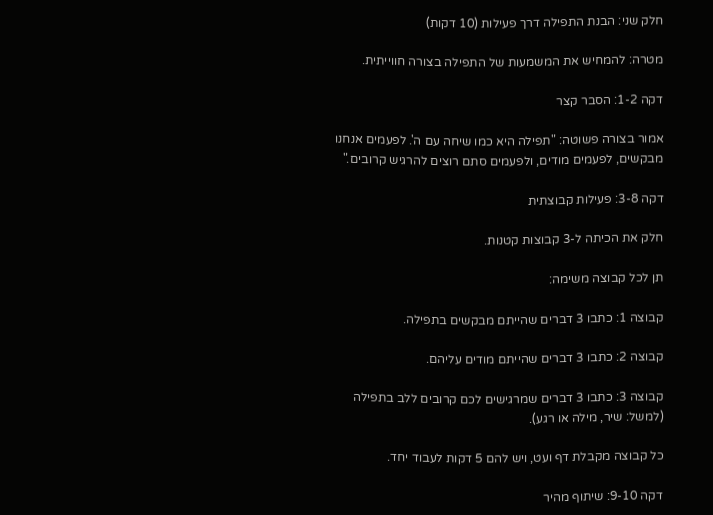חלק שני: הבנת התפילה דרך פעילות (10 דקות)

מטרה: להמחיש את המשמעות של התפילה בצורה חווייתית.

דקה 1-2: הסבר קצר

אמור בצורה פשוטה: "תפילה היא כמו שיחה עם ה'. לפעמים אנחנו מבקשים, לפעמים מודים, ולפעמים סתם רוצים להרגיש קרובים."

דקה 3-8: פעילות קבוצתית

חלק את הכיתה ל-3 קבוצות קטנות.

תן לכל קבוצה משימה:

קבוצה 1: כתבו 3 דברים שהייתם מבקשים בתפילה.

קבוצה 2: כתבו 3 דברים שהייתם מודים עליהם.

קבוצה 3: כתבו 3 דברים שמרגישים לכם קרובים ללב בתפילה (למשל: שיר, מילה או רגע).

כל קבוצה מקבלת דף ועט, ויש להם 5 דקות לעבוד יחד.

דקה 9-10: שיתוף מהיר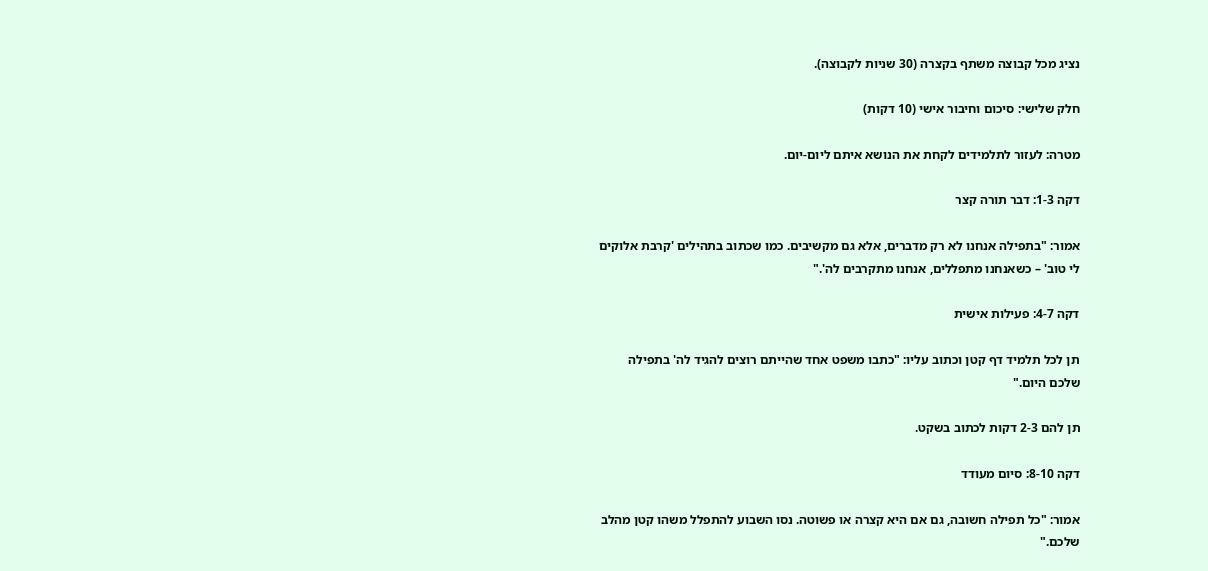נציג מכל קבוצה משתף בקצרה (30 שניות לקבוצה).

חלק שלישי: סיכום וחיבור אישי (10 דקות)

מטרה: לעזור לתלמידים לקחת את הנושא איתם ליום-יום.

דקה 1-3: דבר תורה קצר

אמור: "בתפילה אנחנו לא רק מדברים, אלא גם מקשיבים. כמו שכתוב בתהילים 'קרבת אלוקים לי טוב' – כשאנחנו מתפללים, אנחנו מתקרבים לה'."

דקה 4-7: פעילות אישית

תן לכל תלמיד דף קטן וכתוב עליו: "כתבו משפט אחד שהייתם רוצים להגיד לה' בתפילה שלכם היום."

תן להם 2-3 דקות לכתוב בשקט.

דקה 8-10: סיום מעודד

אמור: "כל תפילה חשובה, גם אם היא קצרה או פשוטה. נסו השבוע להתפלל משהו קטן מהלב שלכם."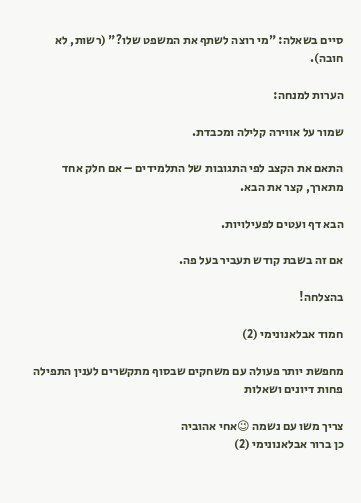סיים בשאלה: "מי רוצה לשתף את המשפט שלו?" (רשות, לא חובה).

הערות למנחה:

שמור על אווירה קלילה ומכבדת.

התאם את הקצב לפי התגובות של התלמידים – אם חלק אחד מתארך, קצר את הבא.

הבא דף ועטים לפעילויות.

אם זה בשבת קודש תעביר בעל פה.

בהצלחה!

חמוד אבלאנונימי (2)

מחפשת יותר פעולה עם משחקים שבסוף מתקשרים לענין התפילה פחות דיונים ושאלות

צריך משו עם נשמה 😉אחי אהוביה
כן ברור אבלאנונימי (2)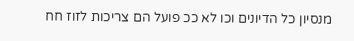מנסיון כל הדיונים וכו לא ככ פועל הם צריכות לזוז חח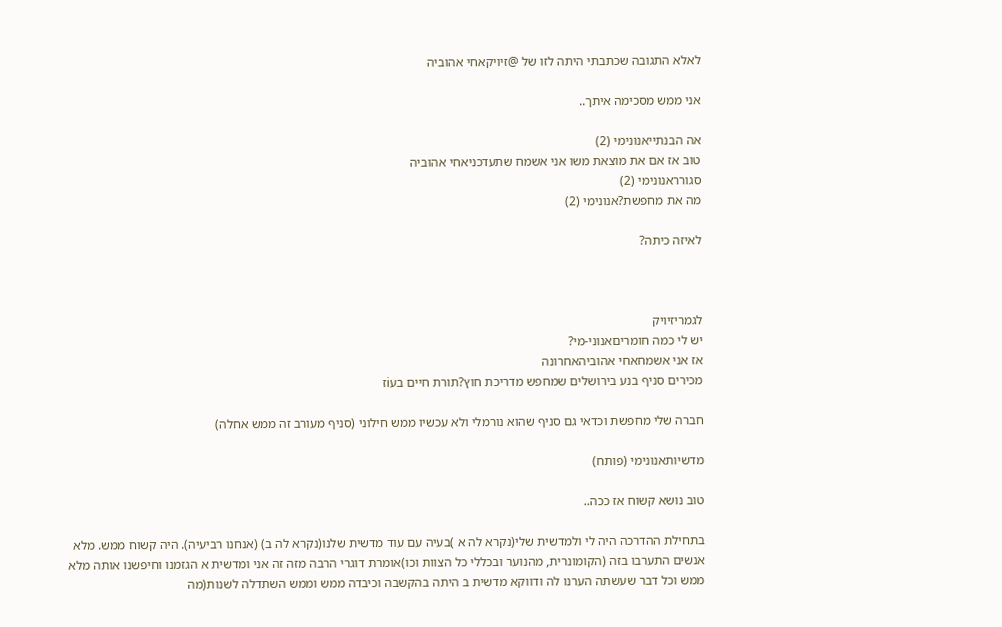לאלא התגובה שכתבתי היתה לזו של @זיויקאחי אהוביה

אני ממש מסכימה איתך..

אה הבנתייאנונימי (2)
טוב אז אם את מוצאת משו אני אשמח שתעדכניאחי אהוביה
סגורראנונימי (2)
מה את מחפשת?אנונימי (2)

לאיזה כיתה?



לגמריזיויק
יש לי כמה חומריםאנוני-מי?
אז אני אשמחאחי אהוביהאחרונה
מכירים סניף בנע בירושלים שמחפש מדריכת חוץ?תורת חיים בעiז

חברה שלי מחפשת וכדאי גם סניף שהוא נורמלי ולא עכשיו ממש חילוני (סניף מעורב זה ממש אחלה)

מדשיותאנונימי (פותח)

טוב נושא קשוח אז ככה..

בתחילת ההדרכה היה לי ולמדשית שלי(נקרא לה א )בעיה עם עוד מדשית שלנו(נקרא לה ב) (אנחנו רביעיה). היה קשוח ממש. מלא אנשים התערבו בזה (הקומונרית, מהנוער ובכללי כל הצוות וכו)אומרת דוגרי הרבה מזה זה אני ומדשית א הגזמנו וחיפשנו אותה מלא ממש וכל דבר שעשתה הערנו לה ודווקא מדשית ב היתה בהקשבה וכיבדה ממש וממש השתדלה לשנות(מה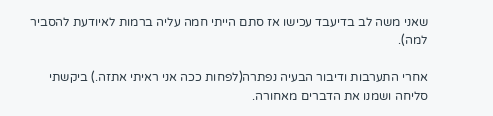שאני משה לב בדיעבד עכישו אז סתם הייתי חמה עליה ברמות לאיודעת להסביר למה).

אחרי התערבות ודיבור הבעיה נפתרה(לפחות ככה אני ראיתי אתזה.) ביקשתי סליחה ושמנו את הדברים מאחורה.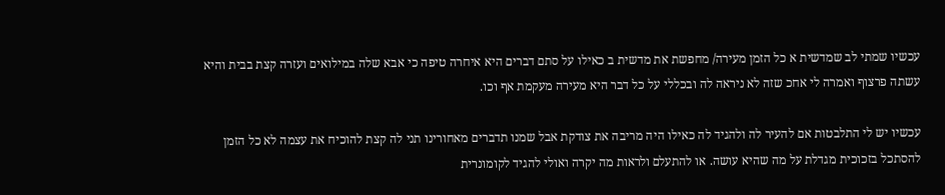עכשיו שמתי לב שמדשית א כל הזמן מעירה/ מחפשת את מדשית ב כאילו על סתם דברים היא איחרה טיפה כי אבא שלה במילואים ועזרה קצת בבית והיא עשתה פרצוף ואמרה לי אחכ שזה לא ניראה לה ובכללי על כל דבר היא מעירה מעקמת אף וכו.

עכשיו יש לי התלבטות אם להעיר לה ולהגיד לה כאילו היה מריבה את צודקת אבל שמנו תדברים מאחורינו תני לה קצת להוכיח את עצמה לא כל הזמן להסתכל בזכוכית מגדלת על מה שהיא עושה. או להתעלם ולראות מה יקרה ואולי להגיד לקומונרית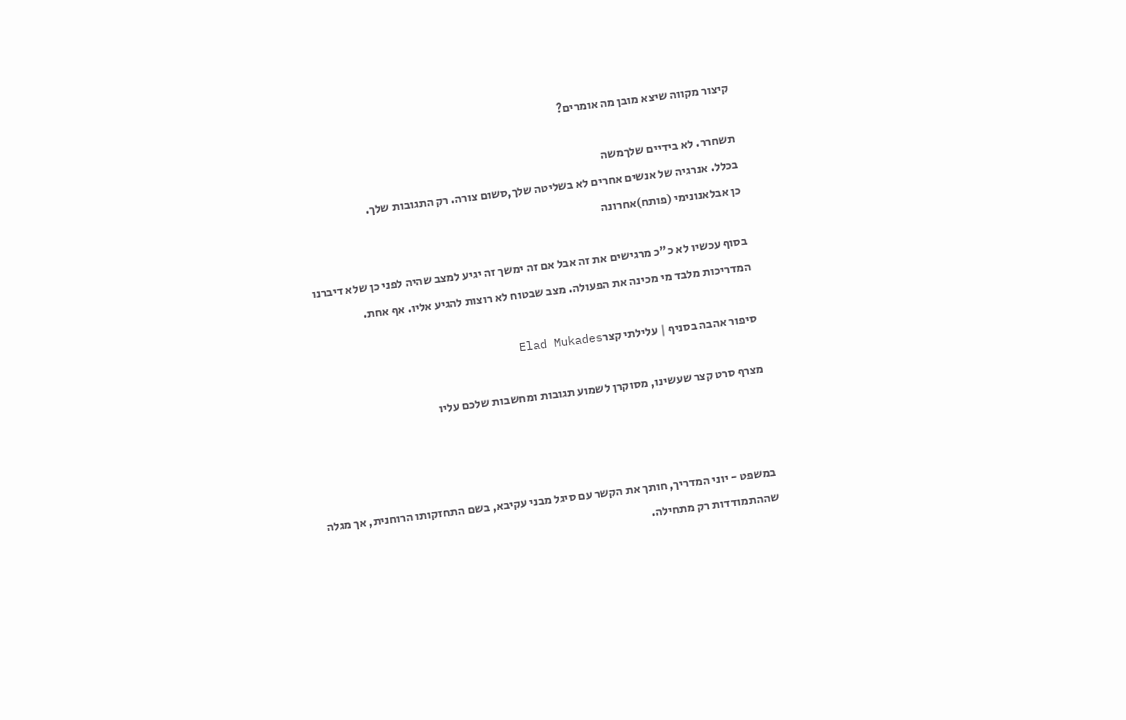קיצור מקווה שיצא מובן מה אומרים?

תשחרר. לא בידיים שלךמשה
בכלל. אנרגיה של אנשים אחרים לא בשליטה שלך,סשום צורה. רק התגובות שלך.
כן אבלאנונימי (פותח)אחרונה

בסוף עכשיו לא כ"כ מרגישים את זה אבל אם זה ימשך זה יגיע למצב שהיה לפני כן שלא דיברנו המדריכות מלבד מי מכינה את הפעולה. מצב שבטוח לא רוצות להגיע אליו. אף אחת.

סיפור אהבה בסניף | עלילתי קצרElad Mukades

מצרף סרט קצר שעשינו, מסוקרן לשמוע תגובות ומחשבות שלכם עליו



במשפט - יוני המדריך, חותך את הקשר עם סיגל מבני עקיבא, בשם התחזקותו הרוחנית, אך מגלה שההתמודדות רק מתחילה.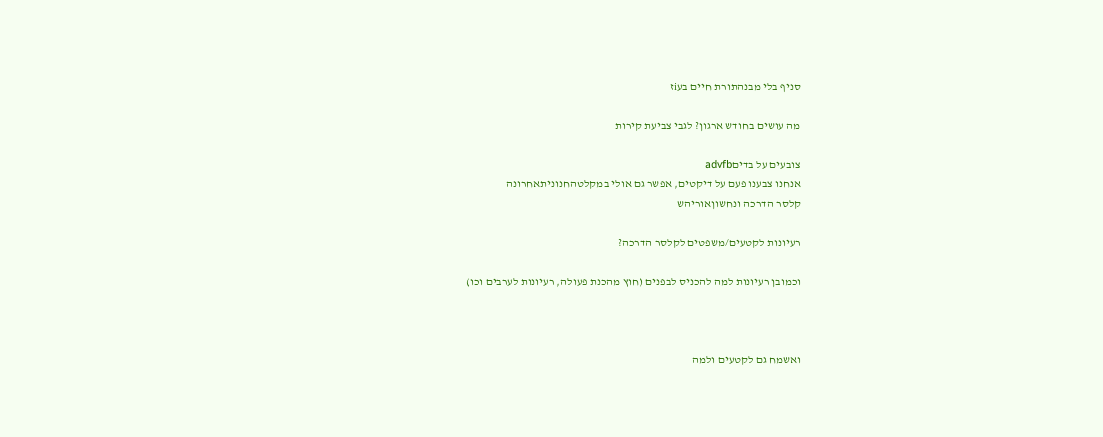סניף בלי מבנהתורת חיים בעiז

מה עושים בחודש ארגון? לגבי צביעת קירות

צובעים על בדיםadvfb
אנחנו צבענו פעם על דיקטים, אפשר גם אולי במקלטהחנוניתאחרונה
קלסר הדרכה ונחשוןאוריהש

רעיונות לקטעים/משפטים לקלסר הדרכה?

וכמובן רעיונות למה להכניס לבפנים (חוץ מהכנת פעולה, רעיונות לערבים וכו)



ואשמח גם לקטעים ולמה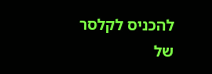להכניס לקלסר של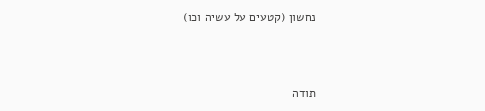נחשון (קטעים על עשיה וכו)



תודה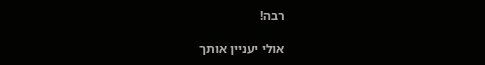רבה!

אולי יעניין אותך